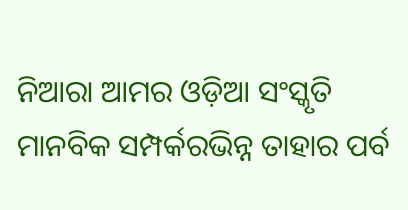ନିଆରା ଆମର ଓଡ଼ିଆ ସଂସ୍କୃତି
ମାନବିକ ସମ୍ପର୍କରଭିନ୍ନ ତାହାର ପର୍ବ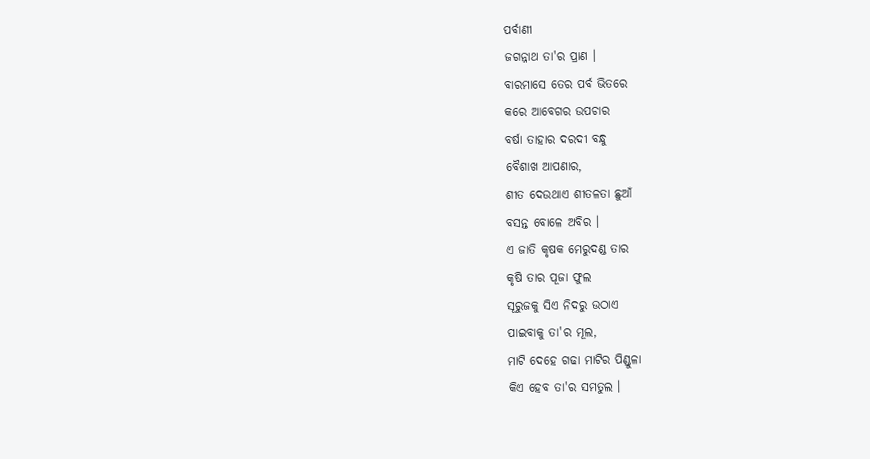ପର୍ବାଣୀ
ଜଗନ୍ନାଥ ତା'ର ପ୍ରାଣ ।
ବାରମାସେ ତେର ପର୍ବ ଭିତରେ
କରେ ଆବେଗର ଉପଚାର
ବର୍ଷା ତାହାର ଦରଦୀ ବନ୍ଧୁ
ବୈଶାଖ ଆପଣାର,
ଶୀତ ଦେଉଥାଏ ଶୀତଳତା ଛୁଆଁ
ବସନ୍ତ ବୋଳେ ଅବିର ।
ଏ ଜାତି କୃଷକ ମେରୁଦଣ୍ଡ ତାର
କୃଷି ତାର ପୂଜା ଫୁଲ
ସୂରୁଜକୁ ସିଏ ନିଦରୁ ଉଠାଏ
ପାଇବାକୁ ତା'ର ମୂଲ,
ମାଟି ଦେହେ ଗଢା ମାଟିର ପିଣ୍ଡୁଳା
କିଏ ହେବ ତା'ର ସମତୁଲ ।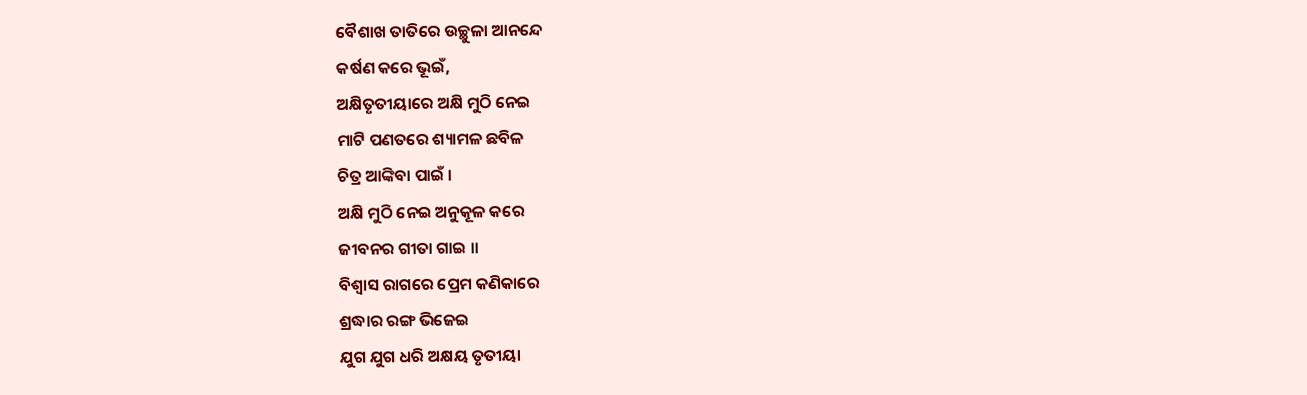ବୈଶାଖ ତାତିରେ ଉଚ୍ଛୁଳା ଆନନ୍ଦେ
କର୍ଷଣ କରେ ଭୂଇଁ,
ଅକ୍ଷିତୃତୀୟାରେ ଅକ୍ଷି ମୁଠି ନେଇ
ମାଟି ପଣତରେ ଶ୍ୟାମଳ ଛବିଳ
ଚିତ୍ର ଆଙ୍କିବା ପାଇଁ ।
ଅକ୍ଷି ମୁଠି ନେଇ ଅନୁକୂଳ କରେ
ଜୀବନର ଗୀତା ଗାଇ ।।
ବିଶ୍ବାସ ରାଗରେ ପ୍ରେମ କଣିକାରେ
ଶ୍ରଦ୍ଧାର ରଙ୍ଗ ଭିଜେଇ
ଯୁଗ ଯୁଗ ଧରି ଅକ୍ଷୟ ତୃତୀୟା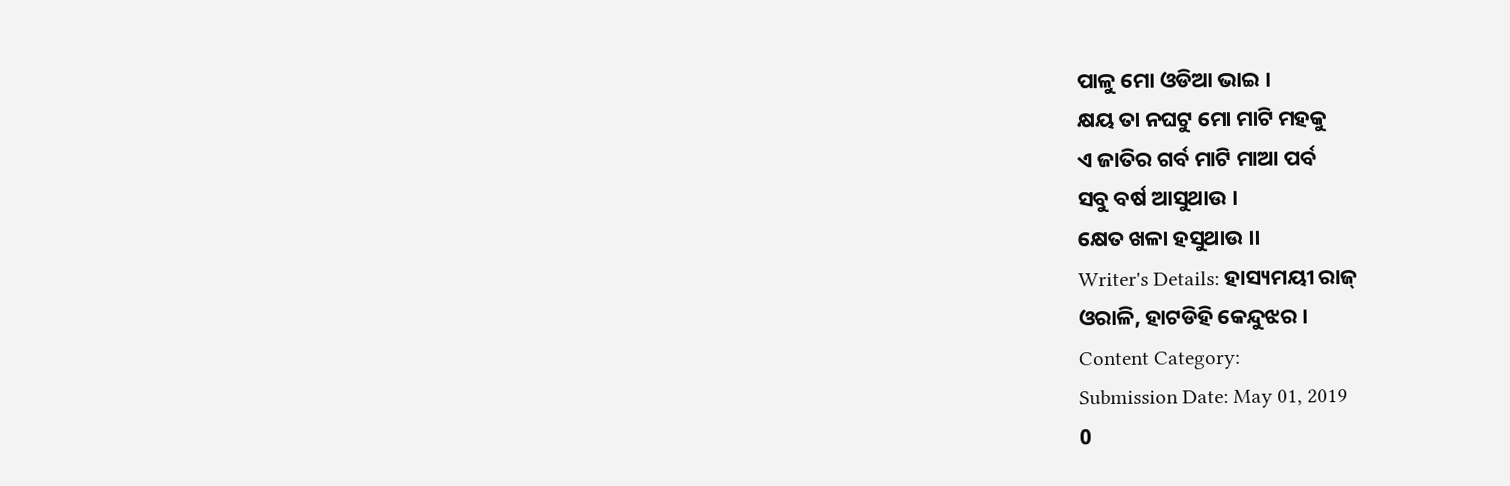ପାଳୁ ମୋ ଓଡିଆ ଭାଇ ।
କ୍ଷୟ ତା ନଘଟୁ ମୋ ମାଟି ମହକୁ
ଏ ଜାତିର ଗର୍ବ ମାଟି ମାଆ ପର୍ବ
ସବୁ ବର୍ଷ ଆସୁଥାଉ ।
କ୍ଷେତ ଖଳା ହସୁଥାଉ ।।
Writer's Details: ହାସ୍ୟମୟୀ ରାଜ୍
ଓରାଳି, ହାଟଡିହି କେନ୍ଦୁଝର ।
Content Category:
Submission Date: May 01, 2019
0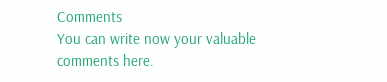Comments
You can write now your valuable comments here.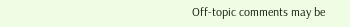Off-topic comments may be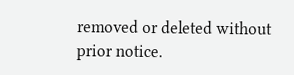removed or deleted without prior notice.